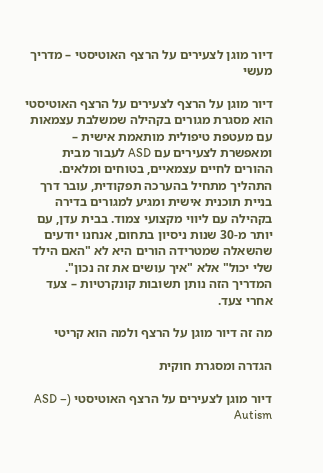דיור מוגן לצעירים על הרצף האוטיסטי – מדריך מעשי

דיור מוגן על הרצף לצעירים על הרצף האוטיסטי הוא מסגרת מגורים בקהילה שמשלבת עצמאות עם מעטפת טיפולית מותאמת אישית – ומאפשרת לצעירים עם ASD לעבור מבית ההורים לחיים עצמאיים, בטוחים ומלאים. התהליך מתחיל בהערכה תפקודית, עובר דרך בניית תוכנית אישית ומגיע למגורים בדירה בקהילה עם ליווי מקצועי צמוד. בבית עדן, עם יותר מ-30 שנות ניסיון בתחום, אנחנו יודעים שהשאלה שמטרידה הורים היא לא "האם הילד שלי יכול" אלא "איך עושים את זה נכון". המדריך הזה נותן תשובות קונקרטיות – צעד אחרי צעד.

מה זה דיור מוגן על הרצף ולמה הוא קריטי

הגדרה ומסגרת חוקית

דיור מוגן לצעירים על הרצף האוטיסטי (ASD – Autism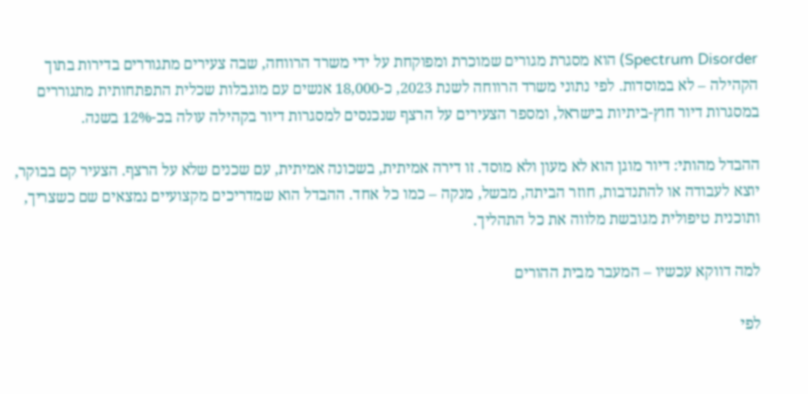Spectrum Disorder) הוא מסגרת מגורים שמוכרת ומפוקחת על ידי משרד הרווחה, שבה צעירים מתגוררים בדירות בתוך הקהילה – לא במוסדות. לפי נתוני משרד הרווחה לשנת 2023, כ-18,000 אנשים עם מוגבלות שכלית התפתחותית מתגוררים במסגרות דיור חוץ-ביתיות בישראל, ומספר הצעירים על הרצף שנכנסים למסגרות דיור בקהילה עולה בכ-12% בשנה.

ההבדל מהותי: דיור מוגן הוא לא מעון ולא מוסד. זו דירה אמיתית, בשכונה אמיתית, עם שכנים שלא על הרצף. הצעיר קם בבוקר, יוצא לעבודה או להתנדבות, חוזר הביתה, מבשל, מנקה – כמו כל אחד. ההבדל הוא שמדריכים מקצועיים נמצאים שם כשצריך, ותוכנית טיפולית מגובשת מלווה את כל התהליך.

למה דווקא עכשיו – המעבר מבית ההורים

לפי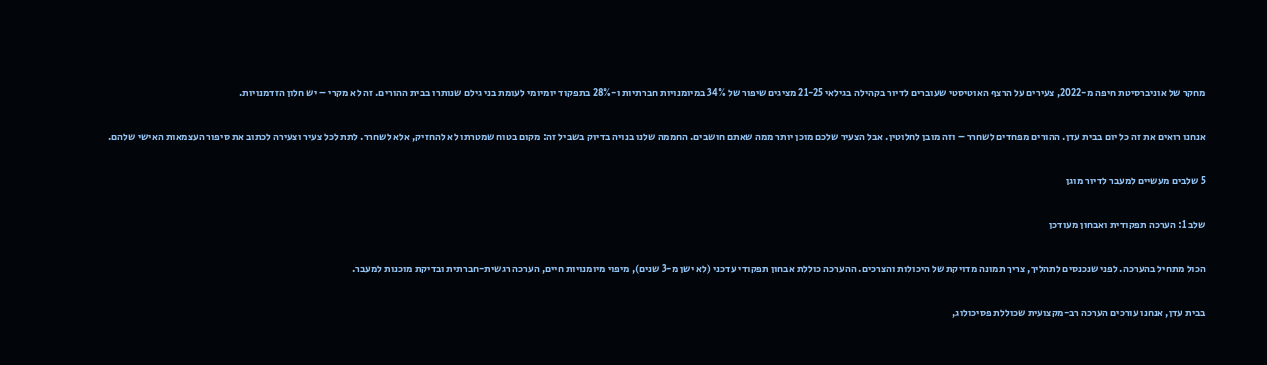מחקר של אוניברסיטת חיפה מ-2022, צעירים על הרצף האוטיסטי שעוברים לדיור בקהילה בגילאי 21-25 מציגים שיפור של 34% במיומנויות חברתיות ו-28% בתפקוד יומיומי לעומת בני גילם שנותרו בבית ההורים. זה לא מקרי – יש חלון הזדמנויות.

אנחנו רואים את זה כל יום בבית עדן. ההורים מפחדים לשחרר – וזה מובן לחלוטין. אבל הצעיר שלכם מוכן יותר ממה שאתם חושבים. החממה שלנו בנויה בדיוק בשביל זה: מקום בטוח שמטרתו לא להחזיק, אלא לשחרר. לתת לכל צעיר וצעירה לכתוב את סיפור העצמאות האישי שלהם.

5 שלבים מעשיים למעבר לדיור מוגן

שלב 1: הערכה תפקודית ואבחון מעודכן

הכול מתחיל בהערכה. לפני שנכנסים לתהליך, צריך תמונה מדויקת של היכולות והצרכים. ההערכה כוללת אבחון תפקודי עדכני (לא ישן מ-3 שנים), מיפוי מיומנויות חיים, הערכה רגשית-חברתית ובדיקת מוכנות למעבר.

בבית עדן, אנחנו עורכים הערכה רב-מקצועית שכוללת פסיכולוג,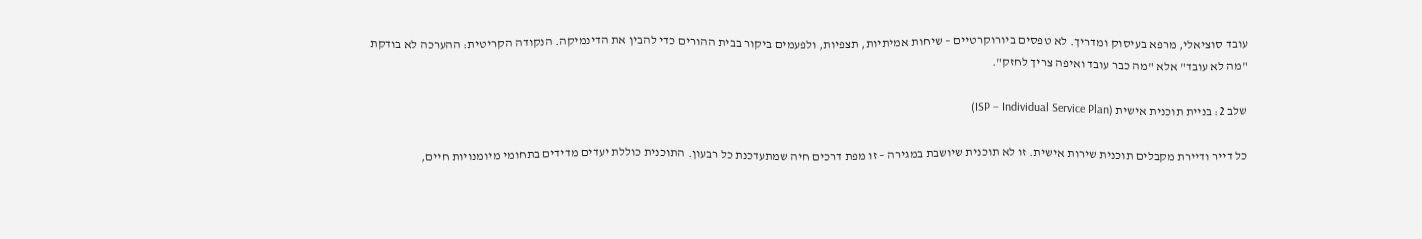עובד סוציאלי, מרפא בעיסוק ומדריך. לא טפסים ביורוקרטיים – שיחות אמיתיות, תצפיות, ולפעמים ביקור בבית ההורים כדי להבין את הדינמיקה. הנקודה הקריטית: ההערכה לא בודקת "מה לא עובד" אלא "מה כבר עובד ואיפה צריך לחזק".

שלב 2: בניית תוכנית אישית (ISP – Individual Service Plan)

כל דייר ודיירת מקבלים תוכנית שירות אישית. זו לא תוכנית שיושבת במגירה – זו מפת דרכים חיה שמתעדכנת כל רבעון. התוכנית כוללת יעדים מדידים בתחומי מיומנויות חיים,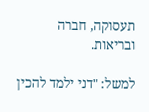תעסוקה, חברה ובריאות.

למשל: "דני ילמד להכין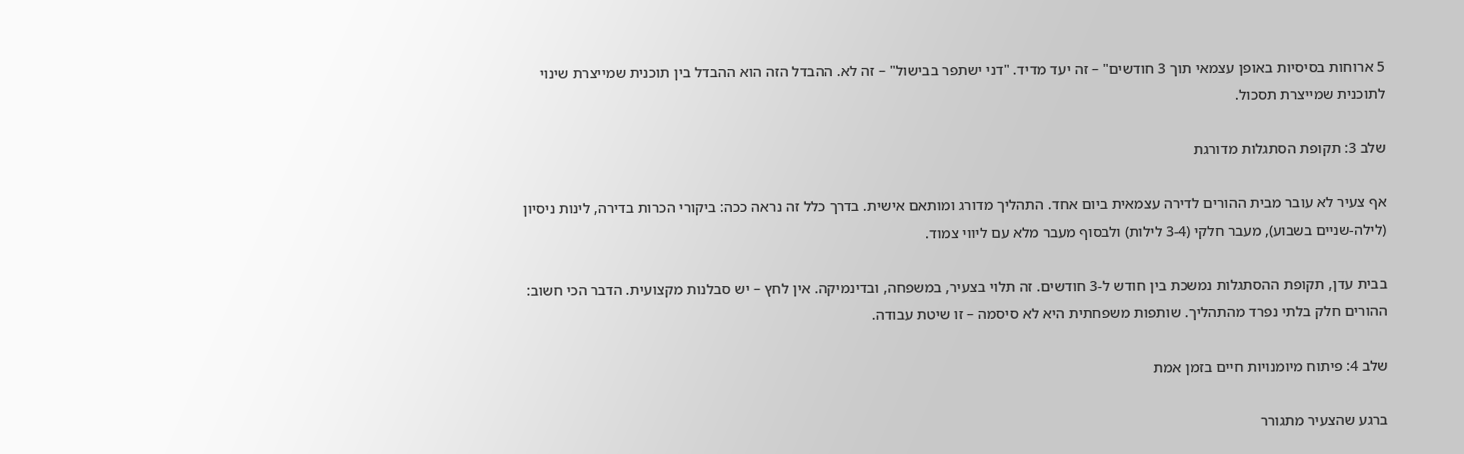5 ארוחות בסיסיות באופן עצמאי תוך 3 חודשים" – זה יעד מדיד. "דני ישתפר בבישול" – זה לא. ההבדל הזה הוא ההבדל בין תוכנית שמייצרת שינוי לתוכנית שמייצרת תסכול.

שלב 3: תקופת הסתגלות מדורגת

אף צעיר לא עובר מבית ההורים לדירה עצמאית ביום אחד. התהליך מדורג ומותאם אישית. בדרך כלל זה נראה ככה: ביקורי הכרות בדירה, לינות ניסיון (לילה-שניים בשבוע), מעבר חלקי (3-4 לילות) ולבסוף מעבר מלא עם ליווי צמוד.

בבית עדן, תקופת ההסתגלות נמשכת בין חודש ל-3 חודשים. זה תלוי בצעיר, במשפחה, ובדינמיקה. אין לחץ – יש סבלנות מקצועית. הדבר הכי חשוב: ההורים חלק בלתי נפרד מהתהליך. שותפות משפחתית היא לא סיסמה – זו שיטת עבודה.

שלב 4: פיתוח מיומנויות חיים בזמן אמת

ברגע שהצעיר מתגורר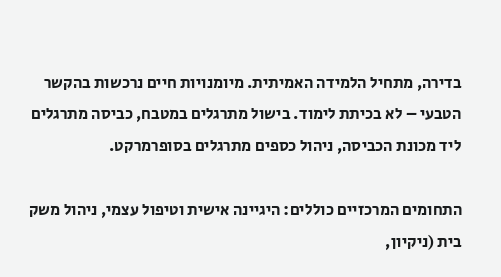בדירה, מתחיל הלמידה האמיתית. מיומנויות חיים נרכשות בהקשר הטבעי – לא בכיתת לימוד. בישול מתרגלים במטבח, כביסה מתרגלים ליד מכונת הכביסה, ניהול כספים מתרגלים בסופרמרקט.

התחומים המרכזיים כוללים: היגיינה אישית וטיפול עצמי, ניהול משק בית (ניקיון,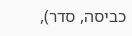כביסה, סדר),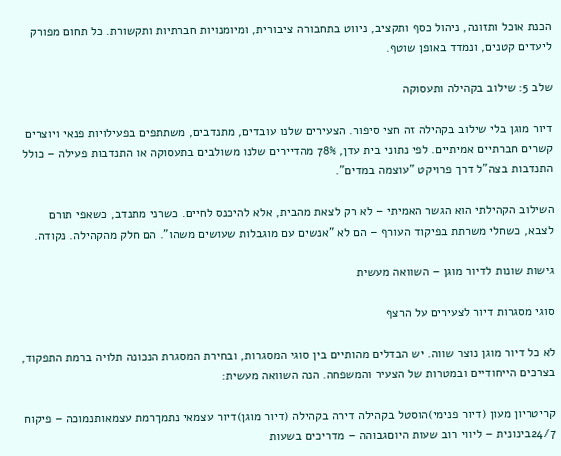הכנת אוכל ותזונה, ניהול כסף ותקציב, ניווט בתחבורה ציבורית, ומיומנויות חברתיות ותקשורת. כל תחום מפורק ליעדים קטנים, ונמדד באופן שוטף.

שלב 5: שילוב בקהילה ותעסוקה

דיור מוגן בלי שילוב בקהילה זה חצי סיפור. הצעירים שלנו עובדים, מתנדבים, משתתפים בפעילויות פנאי ויוצרים קשרים חברתיים אמיתיים. לפי נתוני בית עדן, 78% מהדיירים שלנו משולבים בתעסוקה או התנדבות פעילה – כולל התנדבות בצה"ל דרך פרויקט "עוצמה במדים".

השילוב הקהילתי הוא הגשר האמיתי – לא רק לצאת מהבית, אלא להיכנס לחיים. כשרני מתנדב, כשאפי תורם לצבא, כשחלי משרתת בפיקוד העורף – הם לא "אנשים עם מוגבלות שעושים משהו". הם חלק מהקהילה. נקודה.

גישות שונות לדיור מוגן – השוואה מעשית

סוגי מסגרות דיור לצעירים על הרצף

לא כל דיור מוגן נוצר שווה. יש הבדלים מהותיים בין סוגי המסגרות, ובחירת המסגרת הנכונה תלויה ברמת התפקוד, בצרכים הייחודיים ובמטרות של הצעיר והמשפחה. הנה השוואה מעשית:

קריטריון מעון (דיור פנימי)הוסטל בקהילה דירה בקהילה (דיור מוגן)דיור עצמאי נתמךרמת עצמאותנמוכה – פיקוח 24/7בינונית – ליווי רוב שעות היוםגבוהה – מדריכים בשעות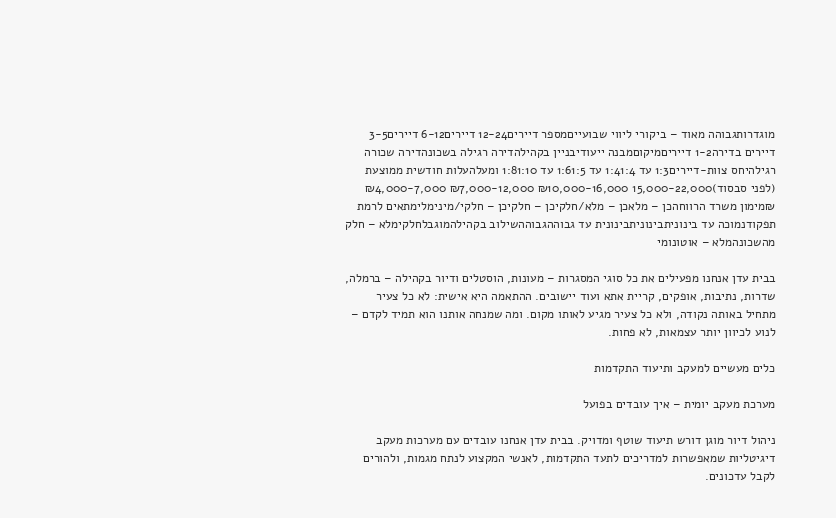מוגדרותגבוהה מאוד – ביקורי ליווי שבועייםמספר דיירים12-24 דיירים6-12 דיירים3-5 דיירים בדירה1-2 דייריםמיקוםמבנה ייעודיבניין בקהילהדירה רגילה בשכונהדירה שכורה רגילהיחס צוות-דיירים1:3 עד 1:41:4 עד 1:61:5 עד 1:81:10 ומעלהעלות חודשית ממוצעת (לפני סבסוד)15,000-22,000 ₪10,000-16,000 ₪7,000-12,000 ₪4,000-7,000 ₪מימון משרד הרווחהכן – מלאכן – מלא/חלקיכן – חלקיכן – חלקי/מינימלימתאים לרמת תפקודנמוכה עד בינוניתבינוניתבינונית עד גבוההגבוההשילוב בקהילהמוגבלחלקימלא – חלק מהשכונהמלא – אוטונומי

בבית עדן אנחנו מפעילים את כל סוגי המסגרות – מעונות, הוסטלים ודיור בקהילה – ברמלה, שדרות, נתיבות, אופקים, קריית אתא ועוד יישובים. ההתאמה היא אישית: לא כל צעיר מתחיל באותה נקודה, ולא כל צעיר מגיע לאותו מקום. ומה שמנחה אותנו הוא תמיד לקדם – לנוע לכיוון יותר עצמאות, לא פחות.

כלים מעשיים למעקב ותיעוד התקדמות

מערכת מעקב יומית – איך עובדים בפועל

ניהול דיור מוגן דורש תיעוד שוטף ומדויק. בבית עדן אנחנו עובדים עם מערכות מעקב דיגיטליות שמאפשרות למדריכים לתעד התקדמות, לאנשי המקצוע לנתח מגמות, ולהורים לקבל עדכונים.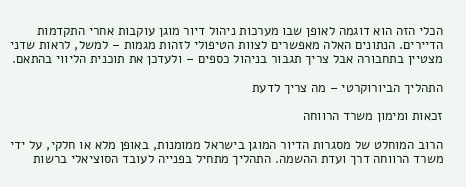הכלי הזה הוא דוגמה לאופן שבו מערכות ניהול דיור מוגן עוקבות אחרי התקדמות הדיירים. הנתונים האלה מאפשרים לצוות הטיפולי לזהות מגמות – למשל, לראות שדני מצטיין בתחבורה אבל צריך תגבור בניהול כספים – ולעדכן את תוכנית הליווי בהתאם.

התהליך הביורוקרטי – מה צריך לדעת

זכאות ומימון משרד הרווחה

הרוב המוחלט של מסגרות הדיור המוגן בישראל ממומנות, באופן מלא או חלקי, על ידי משרד הרווחה דרך ועדת ההשמה. התהליך מתחיל בפנייה לעובד הסוציאלי ברשות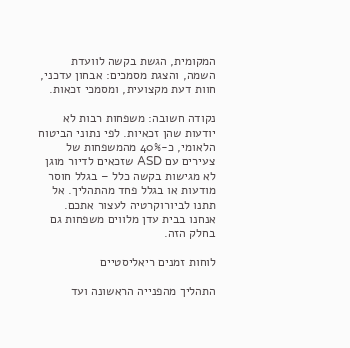המקומית, הגשת בקשה לוועדת השמה, והצגת מסמכים: אבחון עדכני, חוות דעת מקצועית, ומסמכי זכאות.

נקודה חשובה: משפחות רבות לא יודעות שהן זכאיות. לפי נתוני הביטוח הלאומי, כ-40% מהמשפחות של צעירים עם ASD שזכאים לדיור מוגן לא מגישות בקשה כלל – בגלל חוסר מודעות או בגלל פחד מהתהליך. אל תתנו לביורוקרטיה לעצור אתכם. אנחנו בבית עדן מלווים משפחות גם בחלק הזה.

לוחות זמנים ריאליסטיים

התהליך מהפנייה הראשונה ועד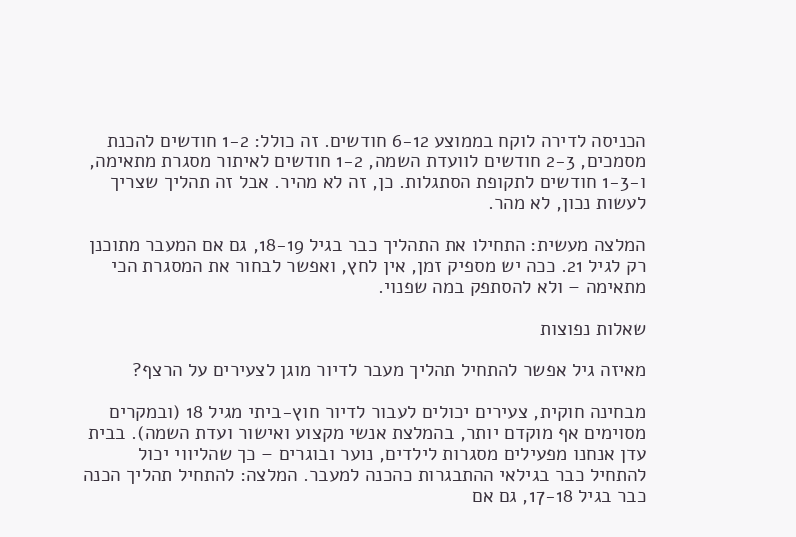הכניסה לדירה לוקח בממוצע 6-12 חודשים. זה כולל: 1-2 חודשים להכנת מסמכים, 2-3 חודשים לוועדת השמה, 1-2 חודשים לאיתור מסגרת מתאימה, ו-1-3 חודשים לתקופת הסתגלות. כן, זה לא מהיר. אבל זה תהליך שצריך לעשות נכון, לא מהר.

המלצה מעשית: התחילו את התהליך כבר בגיל 18-19, גם אם המעבר מתוכנן רק לגיל 21. ככה יש מספיק זמן, אין לחץ, ואפשר לבחור את המסגרת הכי מתאימה – ולא להסתפק במה שפנוי.

שאלות נפוצות

מאיזה גיל אפשר להתחיל תהליך מעבר לדיור מוגן לצעירים על הרצף?

מבחינה חוקית, צעירים יכולים לעבור לדיור חוץ-ביתי מגיל 18 (ובמקרים מסוימים אף מוקדם יותר, בהמלצת אנשי מקצוע ואישור ועדת השמה). בבית עדן אנחנו מפעילים מסגרות לילדים, נוער ובוגרים – כך שהליווי יכול להתחיל כבר בגילאי ההתבגרות כהכנה למעבר. המלצה: להתחיל תהליך הכנה כבר בגיל 17-18, גם אם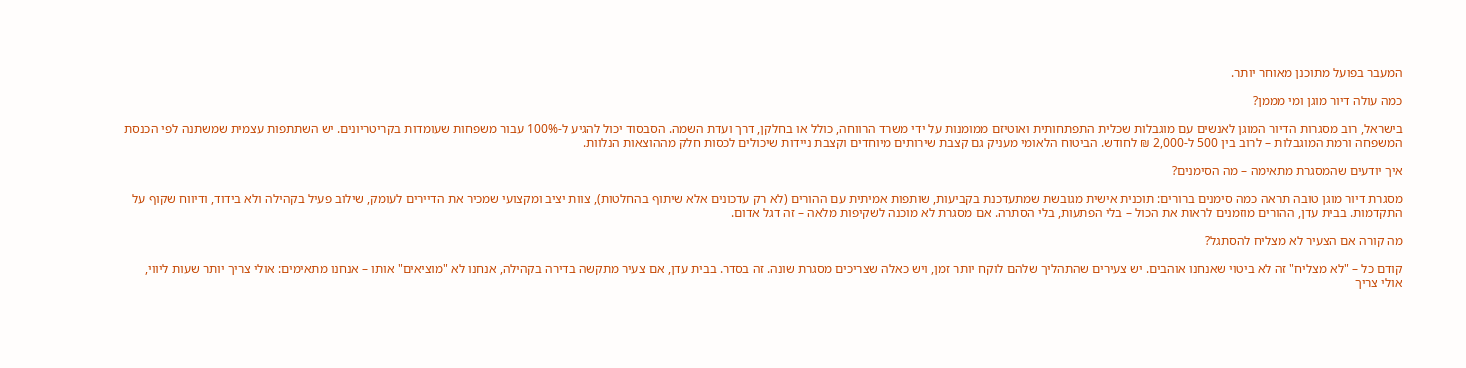המעבר בפועל מתוכנן מאוחר יותר.

כמה עולה דיור מוגן ומי מממן?

בישראל, רוב מסגרות הדיור המוגן לאנשים עם מוגבלות שכלית התפתחותית ואוטיזם ממומנות על ידי משרד הרווחה, כולל או בחלקן, דרך ועדת השמה. הסבסוד יכול להגיע ל-100% עבור משפחות שעומדות בקריטריונים. יש השתתפות עצמית שמשתנה לפי הכנסת המשפחה ורמת המוגבלות – לרוב בין 500 ל-2,000 ₪ לחודש. הביטוח הלאומי מעניק גם קצבת שירותים מיוחדים וקצבת ניידות שיכולים לכסות חלק מההוצאות הנלוות.

איך יודעים שהמסגרת מתאימה – מה הסימנים?

מסגרת דיור מוגן טובה תראה כמה סימנים ברורים: תוכנית אישית מגובשת שמתעדכנת בקביעות, שותפות אמיתית עם ההורים (לא רק עדכונים אלא שיתוף בהחלטות), צוות יציב ומקצועי שמכיר את הדיירים לעומק, שילוב פעיל בקהילה ולא בידוד, ודיווח שקוף על התקדמות. בבית עדן, ההורים מוזמנים לראות את הכול – בלי הפתעות, בלי הסתרה. אם מסגרת לא מוכנה לשקיפות מלאה – זה דגל אדום.

מה קורה אם הצעיר לא מצליח להסתגל?

קודם כל – "לא מצליח" זה לא ביטוי שאנחנו אוהבים. יש צעירים שהתהליך שלהם לוקח יותר זמן, ויש כאלה שצריכים מסגרת שונה. זה בסדר. בבית עדן, אם צעיר מתקשה בדירה בקהילה, אנחנו לא "מוציאים" אותו – אנחנו מתאימים: אולי צריך יותר שעות ליווי, אולי צריך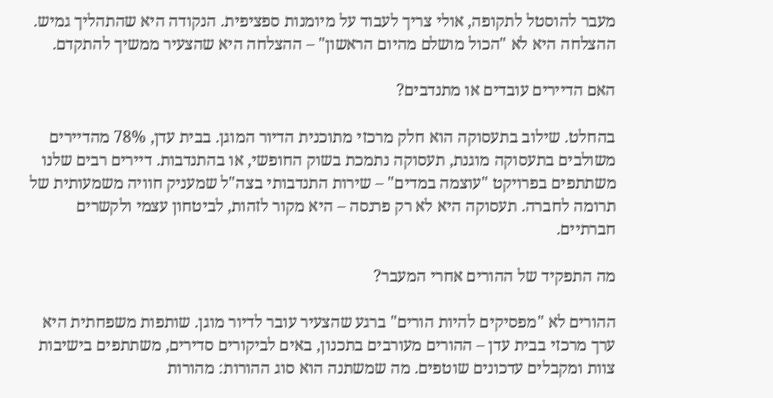מעבר להוסטל לתקופה, אולי צריך לעבוד על מיומנות ספציפית. הנקודה היא שהתהליך גמיש. ההצלחה היא לא "הכול מושלם מהיום הראשון" – ההצלחה היא שהצעיר ממשיך להתקדם.

האם הדיירים עובדים או מתנדבים?

בהחלט. שילוב בתעסוקה הוא חלק מרכזי מתוכנית הדיור המוגן. בבית עדן, 78% מהדיירים משולבים בתעסוקה מוגנת, תעסוקה נתמכת בשוק החופשי, או בהתנדבות. דיירים רבים שלנו משתתפים בפרויקט "עוצמה במדים" – שירות התנדבותי בצה"ל שמעניק חוויה משמעותית של תרומה לחברה. תעסוקה היא לא רק פרנסה – היא מקור לזהות, לביטחון עצמי ולקשרים חברתיים.

מה התפקיד של ההורים אחרי המעבר?

ההורים לא "מפסיקים להיות הורים" ברגע שהצעיר עובר לדיור מוגן. שותפות משפחתית היא ערך מרכזי בבית עדן – ההורים מעורבים בתכנון, באים לביקורים סדירים, משתתפים בישיבות צוות ומקבלים עדכונים שוטפים. מה שמשתנה הוא סוג ההורות: מהורות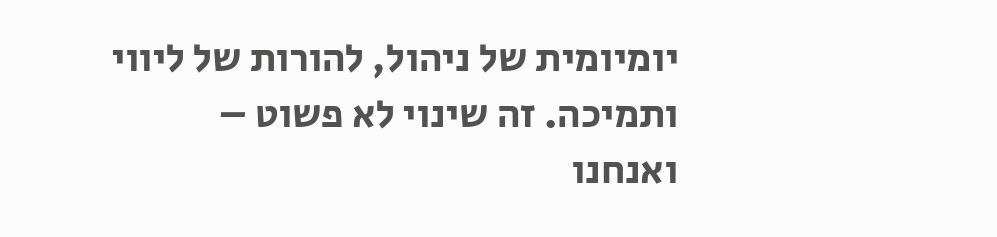יומיומית של ניהול, להורות של ליווי ותמיכה. זה שינוי לא פשוט – ואנחנו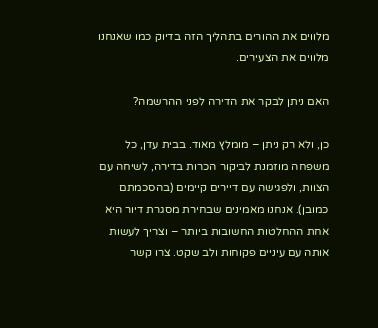מלווים את ההורים בתהליך הזה בדיוק כמו שאנחנו מלווים את הצעירים.

האם ניתן לבקר את הדירה לפני ההרשמה?

כן, ולא רק ניתן – מומלץ מאוד. בבית עדן, כל משפחה מוזמנת לביקור הכרות בדירה, לשיחה עם הצוות, ולפגישה עם דיירים קיימים (בהסכמתם כמובן). אנחנו מאמינים שבחירת מסגרת דיור היא אחת ההחלטות החשובות ביותר – וצריך לעשות אותה עם עיניים פקוחות ולב שקט. צרו קשר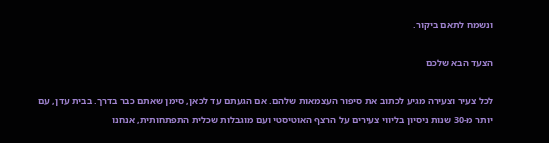ונשמח לתאם ביקור.

הצעד הבא שלכם

לכל צעיר וצעירה מגיע לכתוב את סיפור העצמאות שלהם. אם הגעתם עד לכאן, סימן שאתם כבר בדרך. בבית עדן, עם יותר מ-30 שנות ניסיון בליווי צעירים על הרצף האוטיסטי ועם מוגבלות שכלית התפתחותית, אנחנו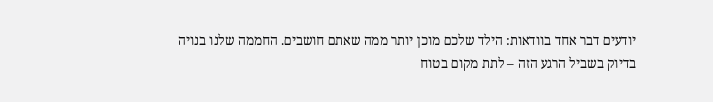יודעים דבר אחד בוודאות: הילד שלכם מוכן יותר ממה שאתם חושבים. החממה שלנו בנויה בדיוק בשביל הרגע הזה – לתת מקום בטוח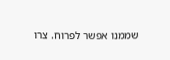שממנו אפשר לפרוח. צרו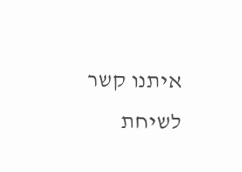איתנו קשר לשיחת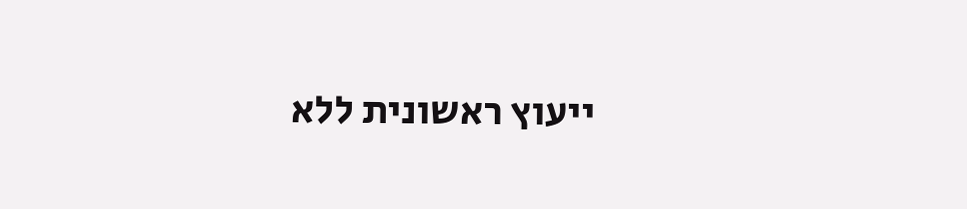ייעוץ ראשונית ללא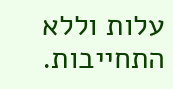עלות וללא התחייבות.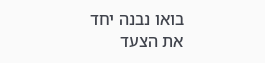בואו נבנה יחד את הצעד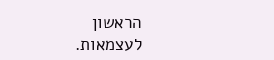הראשון לעצמאות.